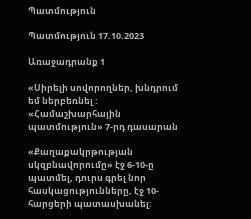Պատմություն

Պատմություն 17.10.2023

Առաջադրանք 1

«Սիրելի սովորողներ, խնդրում եմ ներբեռնել : «Համաշխարհային պատմություն» 7-րդ դասարան

«Քաղաքակրթության սկզբնավորումը» էջ 6-10-ը պատմել, դուրս գրել նոր հասկացությունները, էջ 10-հարցերի պատասխանել: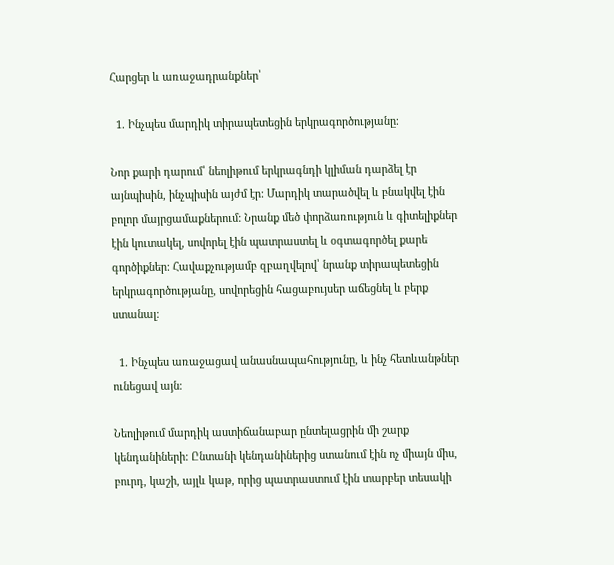Հարցեր և առաջադրանքներ՝

  1. Ինչպես մարդիկ տիրապետեցին երկրագործությանը։

Նոր քարի դարում՝ նեոլիթում երկրագնդի կլիման դարձել էր այնպիսին, ինչպիսին այժմ էր: Մարդիկ տարածվել և բնակվել էին բոլոր մայրցամաքներում: Նրանք մեծ փորձառություն և գիտելիքներ էին կուտակել, սովորել էին պատրաստել և օգտագործել քարե գործիքներ: Հավաքչությամբ զբաղվելով՝ նրանք տիրապետեցին երկրագործությանը, սովորեցին հացաբույսեր աճեցնել և բերք ստանալ։

  1. Ինչպես առաջացավ անասնապահությունը, և ինչ հետևանթներ ունեցավ այն։

Նեոլիթում մարդիկ աստիճանաբար ընտելացրին մի շարք կենդանիների: Ընտանի կենդանիներից ստանում էին ոչ միայն միս, բուրդ, կաշի, այլև կաթ, որից պատրաստում էին տարբեր տեսակի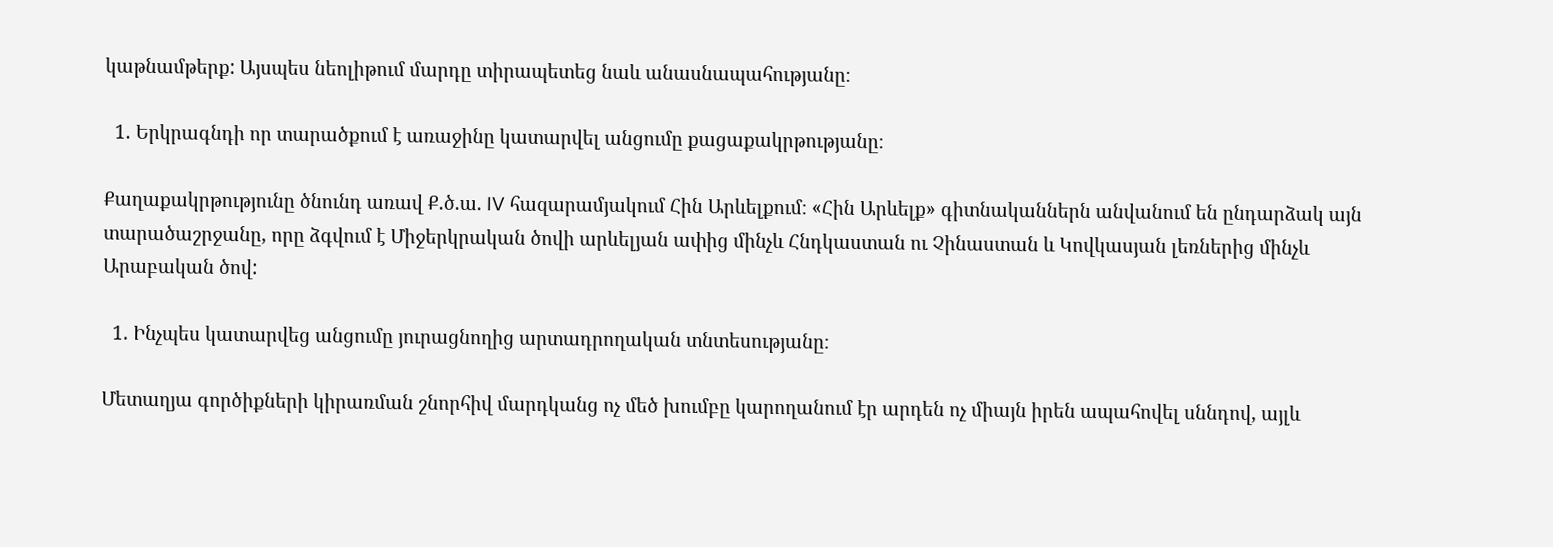կաթնամթերք: Այսպես նեոլիթում մարդը տիրապետեց նաև անասնապահությանը։

  1. Երկրագնդի որ տարածքում է առաջինը կատարվել անցումը քացաքակրթությանը։

Քաղաքակրթությունը ծնունդ առավ Ք.ծ.ա. IV հազարամյակում Հին Արևելքում։ «Հին Արևելք» գիտնականներն անվանում են ընդարձակ այն տարածաշրջանը, որը ձգվում է Միջերկրական ծովի արևելյան ափից մինչև Հնդկաստան ու Չինաստան և Կովկասյան լեռներից մինչև Արաբական ծով:

  1. Ինչպես կատարվեց անցումը յուրացնողից արտադրողական տնտեսությանը։

Մետաղյա գործիքների կիրառման շնորհիվ մարդկանց ոչ մեծ խումբը կարողանում էր արդեն ոչ միայն իրեն ապահովել սննդով, այլև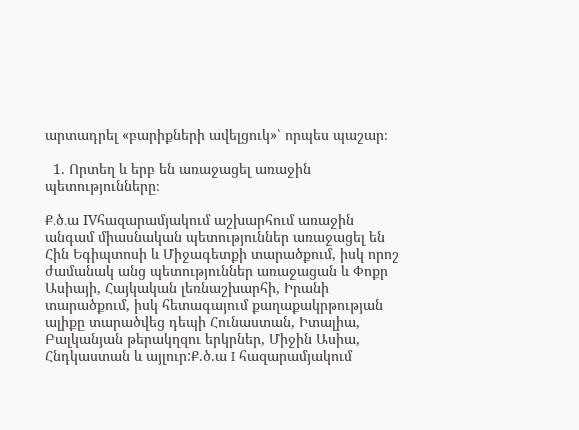արտադրել «բարիքների ավելցուկ»՝ որպես պաշար։

  1. Որտեղ և երբ են առաջացել առաջին պետությունները։

Ք․ծ․ա IVհազարամյակում աշխարհում առաջին անգամ միասնական պետություններ առաջացել են Հին Եգիպտոսի և Միջագետքի տարածքում, իսկ որոշ ժամանակ անց պետություններ առաջացան և Փոքր Ասիայի, Հայկական լեռնաշխարհի, Իրանի տարածքում, իսկ հետագայում քաղաքակրթության ալիքը տարածվեց դեպի Հունաստան, Իտալիա, Բալկանյան թերակղզու երկրներ, Միջին Ասիա, Հնդկաստան և այլուր:Ք.ծ.ա I հազարամյակում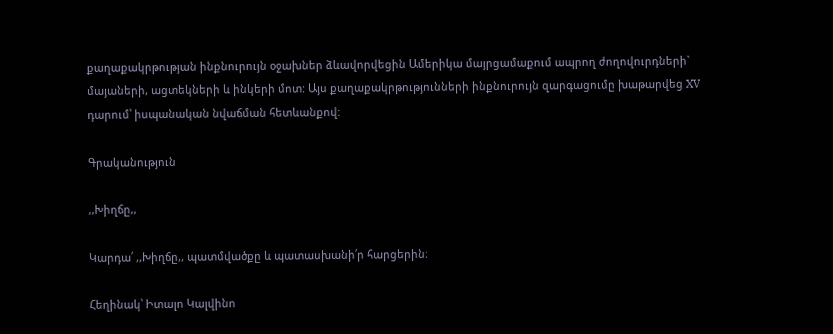քաղաքակրթության ինքնուրույն օջախներ ձևավորվեցին Ամերիկա մայրցամաքում ապրող ժողովուրդների` մայաների, ացտեկների և ինկերի մոտ: Այս քաղաքակրթությունների ինքնուրույն զարգացումը խաթարվեց XV դարում՝ իսպանական նվաճման հետևանքով:

Գրականություն

,,Խիղճը,,

Կարդա՛ ,,Խիղճը,, պատմվածքը և պատասխանի՛ր հարցերին։

Հեղինակ՝ Իտալո Կալվինո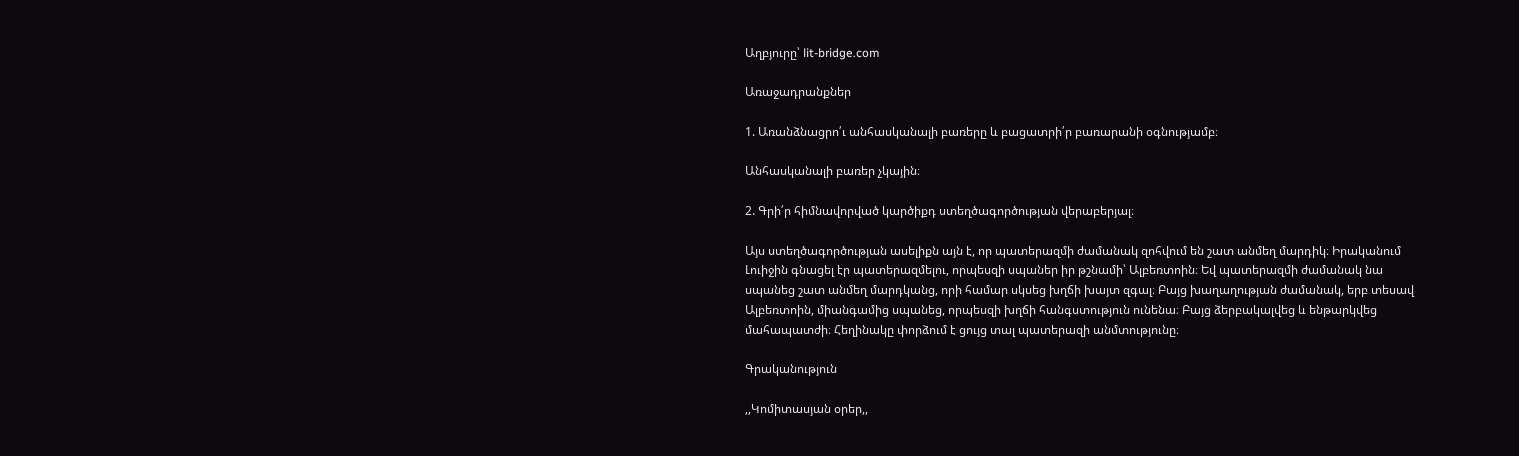Աղբյուրը՝ lit-bridge.com

Առաջադրանքներ

1. Առանձնացրո՛ւ անհասկանալի բառերը և բացատրի՛ր բառարանի օգնությամբ։

Անհասկանալի բառեր չկային։

2. Գրի՛ր հիմնավորված կարծիքդ ստեղծագործության վերաբերյալ։

Այս ստեղծագործության ասելիքն այն է, որ պատերազմի ժամանակ զոհվում են շատ անմեղ մարդիկ։ Իրականում Լուիջին գնացել էր պատերազմելու, որպեսզի սպաներ իր թշնամի՝ Ալբեռտոին։ Եվ պատերազմի ժամանակ նա սպանեց շատ անմեղ մարդկանց, որի համար սկսեց խղճի խայտ զգալ։ Բայց խաղաղության ժամանակ, երբ տեսավ Ալբեռտոին, միանգամից սպանեց, որպեսզի խղճի հանգստություն ունենա։ Բայց ձերբակալվեց և ենթարկվեց մահապատժի։ Հեղինակը փորձում է ցույց տալ պատերազի անմտությունը։

Գրականություն

,,Կոմիտասյան օրեր,,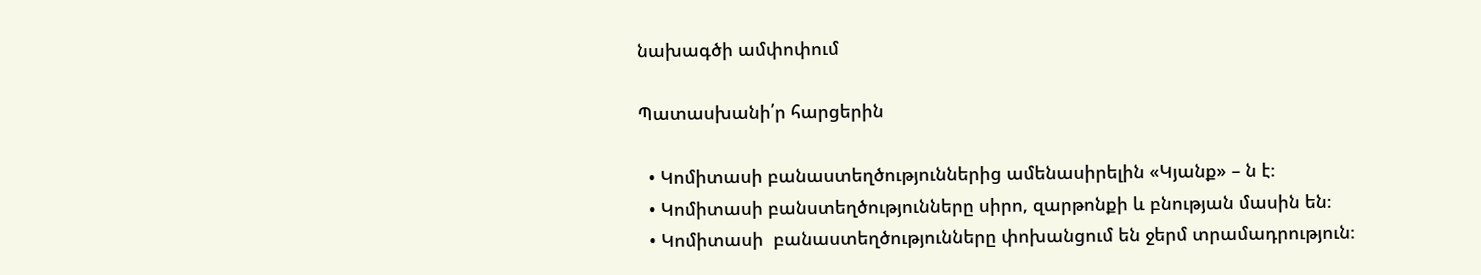նախագծի ամփոփում

Պատասխանի՛ր հարցերին

  • Կոմիտասի բանաստեղծություններից ամենասիրելին «Կյանք» – ն է։
  • Կոմիտասի բանստեղծությունները սիրո, զարթոնքի և բնության մասին են։
  • Կոմիտասի  բանաստեղծությունները փոխանցում են ջերմ տրամադրություն։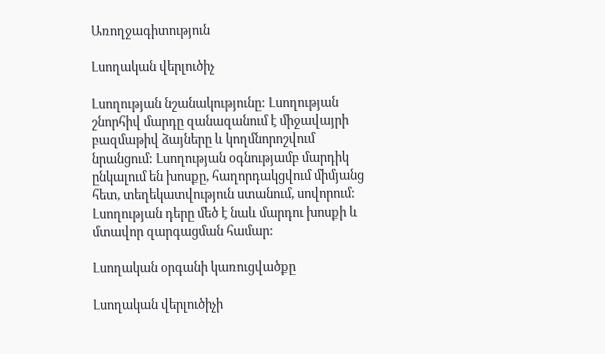Առողջագիտություն

Լսողական վերլուծիչ

Լսողության նշանակությունը: Լսողության շնորհիվ մարդը զանազանում է միջավայրի բազմաթիվ ձայները և կողմնորոշվում նրանցում: Լսողության օգնությամբ մարդիկ ընկալում են խոսքը, հաղորդակցվում միմյանց հետ, տեղեկատվություն ստանում, սովորում: Լսողության դերը մեծ է նաև մարդու խոսքի և մտավոր զարգացման համար:

Լսողական օրգանի կառուցվածքը

Լսողական վերլուծիչի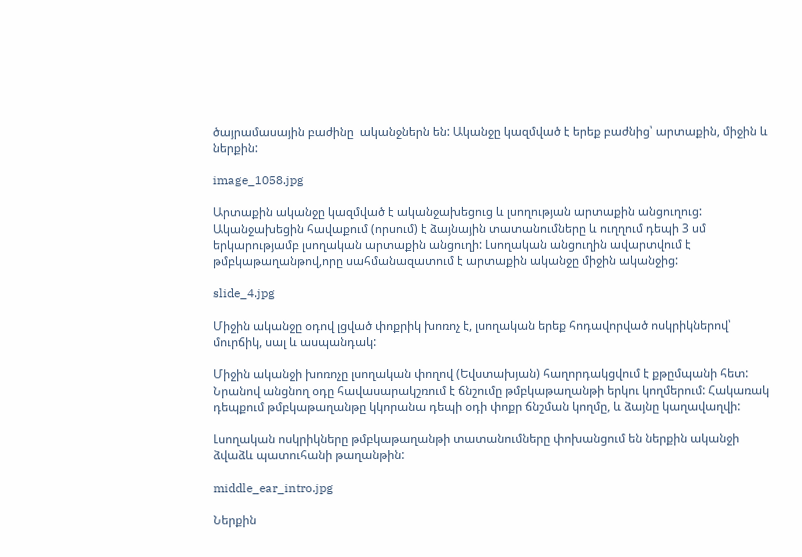ծայրամասային բաժինը  ականջներն են: Ականջը կազմված է երեք բաժնից՝ արտաքին, միջին և ներքին:

image_1058.jpg

Արտաքին ականջը կազմված է ականջախեցուց և լսողության արտաքին անցուղուց: Ականջախեցին հավաքում (որսում) է ձայնային տատանումները և ուղղում դեպի 3 սմ երկարությամբ լսողական արտաքին անցուղի: Լսողական անցուղին ավարտվում է թմբկաթաղանթով,որը սահմանազատում է արտաքին ականջը միջին ականջից:

slide_4.jpg

Միջին ականջը օդով լցված փոքրիկ խոռոչ է, լսողական երեք հոդավորված ոսկրիկներով՝ մուրճիկ, սալ և ասպանդակ:

Միջին ականջի խոռոչը լսողական փողով (Եվստախյան) հաղորդակցվում է քթըմպանի հետ: Նրանով անցնող օդը հավասարակշռում է ճնշումը թմբկաթաղանթի երկու կողմերում: Հակառակ դեպքում թմբկաթաղանթը կկորանա դեպի օդի փոքր ճնշման կողմը, և ձայնը կաղավաղվի:

Լսողական ոսկրիկները թմբկաթաղանթի տատանումները փոխանցում են ներքին ականջի ձվաձև պատուհանի թաղանթին:

middle_ear_intro.jpg

Ներքին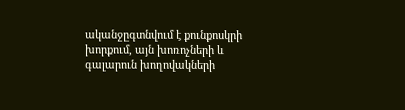ականջըգտնվում է քունքոսկրի խորքում, այն խոռոչների և գալարուն խողովակների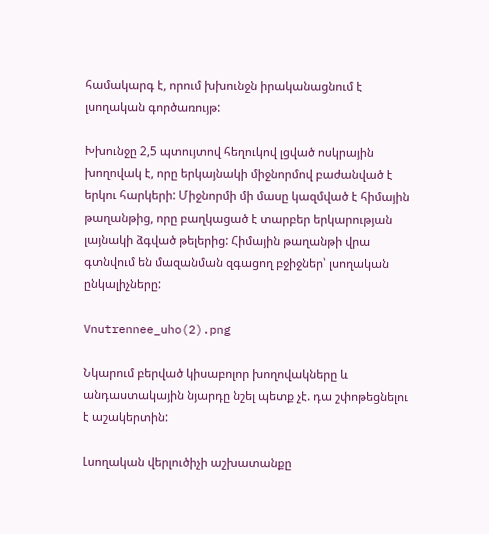համակարգ է, որում խխունջն իրականացնում է լսողական գործառույթ:

Խխունջը 2,5 պտույտով հեղուկով լցված ոսկրային խողովակ է, որը երկայնակի միջնորմով բաժանված է երկու հարկերի: Միջնորմի մի մասը կազմված է հիմային թաղանթից, որը բաղկացած է տարբեր երկարության լայնակի ձգված թելերից: Հիմային թաղանթի վրա գտնվում են մազանման զգացող բջիջներ՝ լսողական  ընկալիչները:

Vnutrennee_uho(2).png

Նկարում բերված կիսաբոլոր խողովակները և անդաստակային նյարդը նշել պետք չէ. դա շփոթեցնելու է աշակերտին:

Լսողական վերլուծիչի աշխատանքը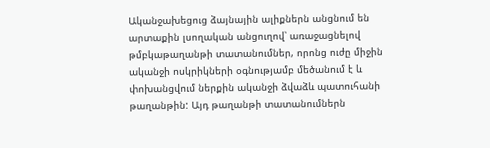Ականջախեցուց ձայնային ալիքներն անցնում են արտաքին լսողական անցուղով՝ առաջացնելով թմբկաթաղանթի տատանումներ, որոնց ուժը միջին ականջի ոսկրիկների օգնությամբ մեծանում է և փոխանցվում ներքին ականջի ձվաձև պատուհանի թաղանթին: Այդ թաղանթի տատանումներն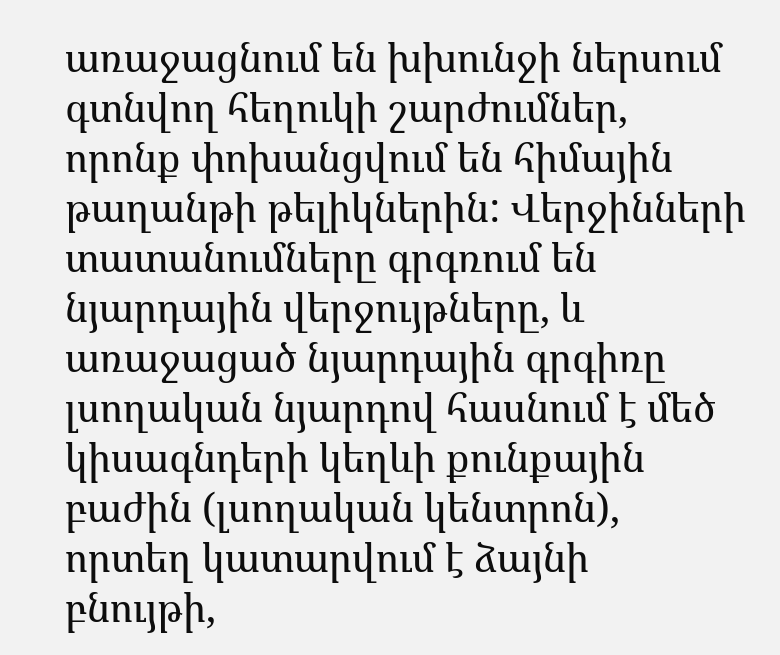առաջացնում են խխունջի ներսում գտնվող հեղուկի շարժումներ, որոնք փոխանցվում են հիմային թաղանթի թելիկներին: Վերջինների տատանումները գրգռում են նյարդային վերջույթները, և առաջացած նյարդային գրգիռը լսողական նյարդով հասնում է մեծ կիսագնդերի կեղևի քունքային բաժին (լսողական կենտրոն), որտեղ կատարվում է ձայնի բնույթի,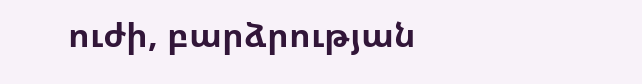ուժի, բարձրության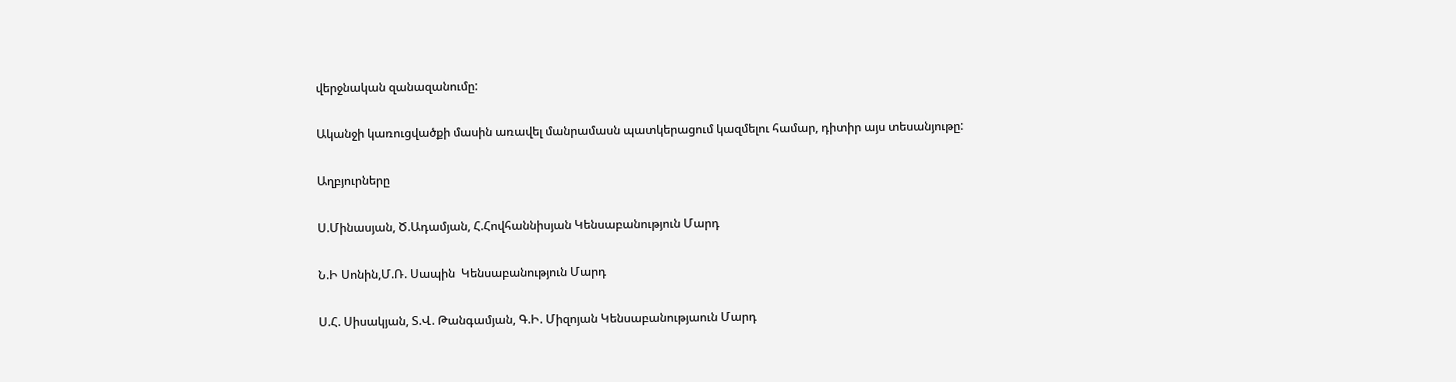վերջնական զանազանումը:

Ականջի կառուցվածքի մասին առավել մանրամասն պատկերացում կազմելու համար, դիտիր այս տեսանյութը:

Աղբյուրները

Ս.Մինասյան, Ծ.Ադամյան, Հ.Հովհաննիսյան Կենսաբանություն Մարդ

Ն.Ի Սոնին,Մ.Ռ. Սապին  Կենսաբանություն Մարդ

Ս.Հ. Սիսակյան, Տ.Վ. Թանգամյան, Գ.Ի. Միզոյան Կենսաբանությաուն Մարդ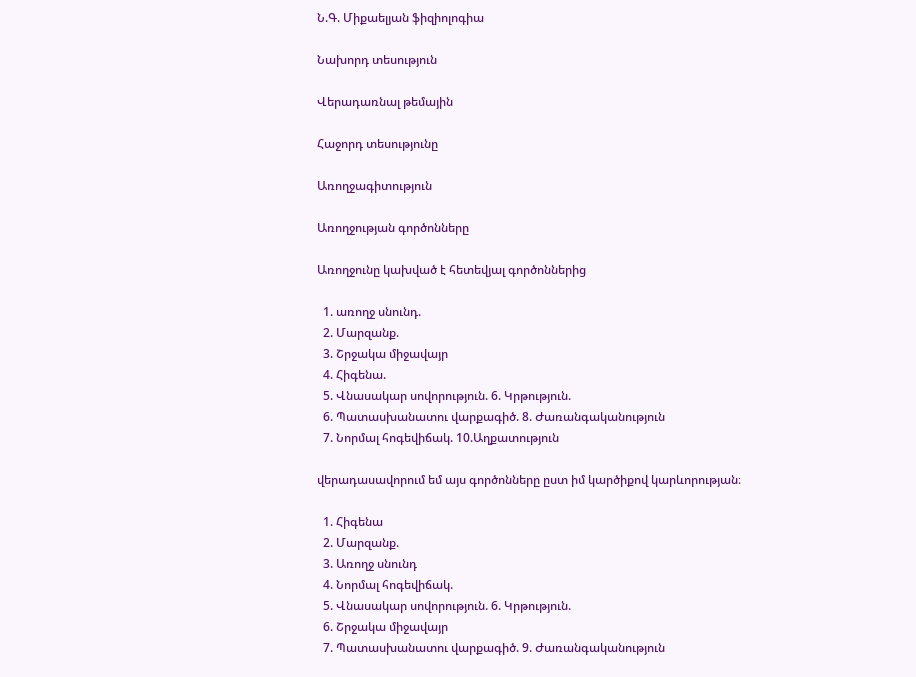Ն.Գ. Միքաելյան ֆիզիոլոգիա

Նախորդ տեսություն

Վերադառնալ թեմային

Հաջորդ տեսությունը

Առողջագիտություն

Առողջության գործոնները

Առողջունը կախված է հետեվյալ գործոններից

  1. առողջ սնունդ.
  2. Մարզանք.
  3. Շրջակա միջավայր
  4. Հիգենա.
  5. Վնասակար սովորություն. 6. Կրթություն.
  6. Պատասխանատու վարքագիծ. 8. Ժառանգականություն
  7. Նորմալ հոգեվիճակ. 10.Աղքատություն

վերադասավորում եմ այս գործոնները ըստ իմ կարծիքով կարևորության։

  1. Հիգենա
  2. Մարզանք.
  3. Առողջ սնունդ
  4. Նորմալ հոգեվիճակ.
  5. Վնասակար սովորություն. 6. Կրթություն.
  6. Շրջակա միջավայր
  7. Պատասխանատու վարքագիծ. 9. Ժառանգականություն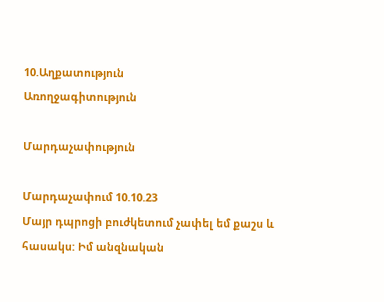10.Աղքատություն
Առողջագիտություն

Մարդաչափություն

Մարդաչափում 10.10.23
Մայր դպրոցի բուժկետում չափել եմ քաշս և հասակս: Իմ անզնական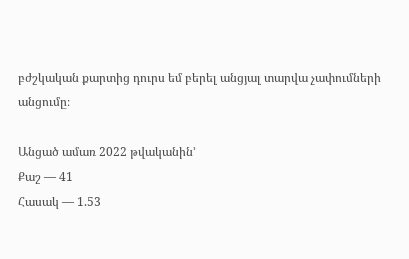բժշկական քարտից դուրս եմ բերել անցյալ տարվա չափումների անցումը։

Անցած ամառ 2022 թվականին’
Քաշ — 41
Հասակ — 1.53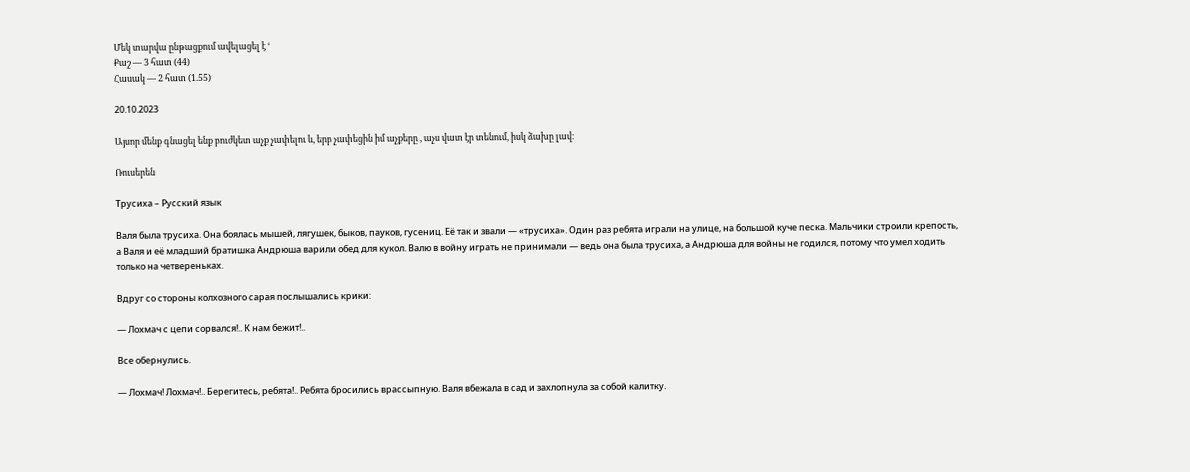Մեկ տարվա ընթացքում ավելացել է ‘
Քաշ — 3 հատ (44)
Հասակ — 2 հատ (1.55)

20.10.2023

Այսոր մենք գնացել ենք բուժկետ աչք չափելու և, երբ չափեցին իմ աչքերը , աչս վատ էր տենում, իսկ ձախը լավ։

Ռուսերեն

Трусиха – Русский язык

Валя была трусиха. Она боялась мышей, лягушек, быков, пауков, гусениц. Её так и звали — «трусиха». Один раз ребята играли на улице, на большой куче песка. Мальчики строили крепость, а Валя и её младший братишка Андрюша варили обед для кукол. Валю в войну играть не принимали — ведь она была трусиха, а Андрюша для войны не годился, потому что умел ходить только на четвереньках.

Вдруг со стороны колхозного сарая послышались крики:

— Лохмач с цепи сорвался!.. К нам бежит!..

Все обернулись.

— Лохмач! Лохмач!.. Берегитесь, ребята!.. Ребята бросились врассыпную. Валя вбежала в сад и захлопнула за собой калитку.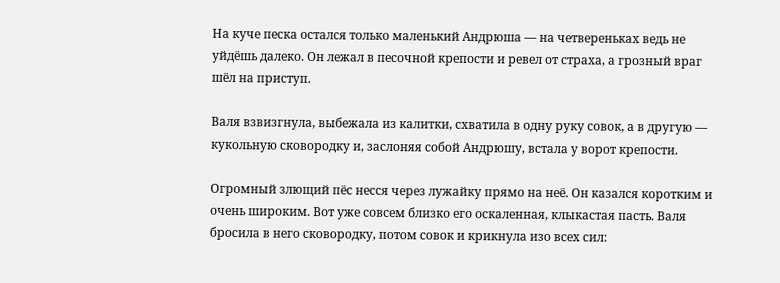На куче песка остался только маленький Андрюша — на четвереньках ведь не уйдёшь далеко. Он лежал в песочной крепости и ревел от страха, а грозный враг шёл на приступ.

Валя взвизгнула, выбежала из калитки, схватила в одну руку совок, а в другую — кукольную сковородку и, заслоняя собой Андрюшу, встала у ворот крепости.

Огромный злющий пёс несся через лужайку прямо на неё. Он казался коротким и очень широким. Вот уже совсем близко его оскаленная, клыкастая пасть. Валя бросила в него сковородку, потом совок и крикнула изо всех сил: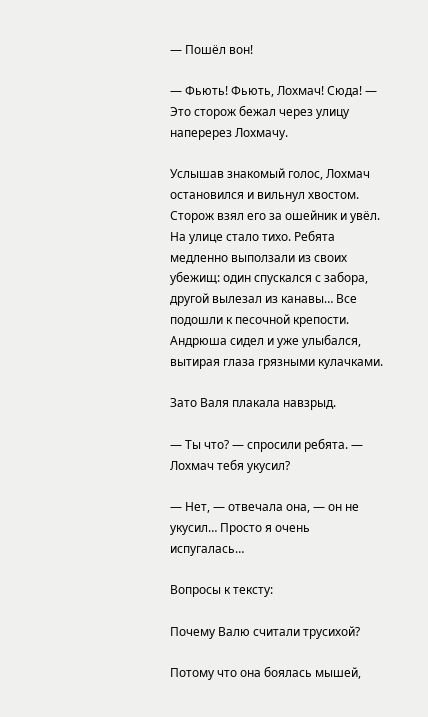— Пошёл вон!

— Фьють! Фьють, Лохмач! Сюда! — Это сторож бежал через улицу наперерез Лохмачу.

Услышав знакомый голос, Лохмач остановился и вильнул хвостом. Сторож взял его за ошейник и увёл. На улице стало тихо. Ребята медленно выползали из своих убежищ: один спускался с забора, другой вылезал из канавы… Все подошли к песочной крепости. Андрюша сидел и уже улыбался, вытирая глаза грязными кулачками.

Зато Валя плакала навзрыд.

— Ты что? — спросили ребята. — Лохмач тебя укусил?

— Нет, — отвечала она, — он не укусил… Просто я очень испугалась…

Вопросы к тексту:

Почему Валю считали трусихой?

Потому что она боялась мышей,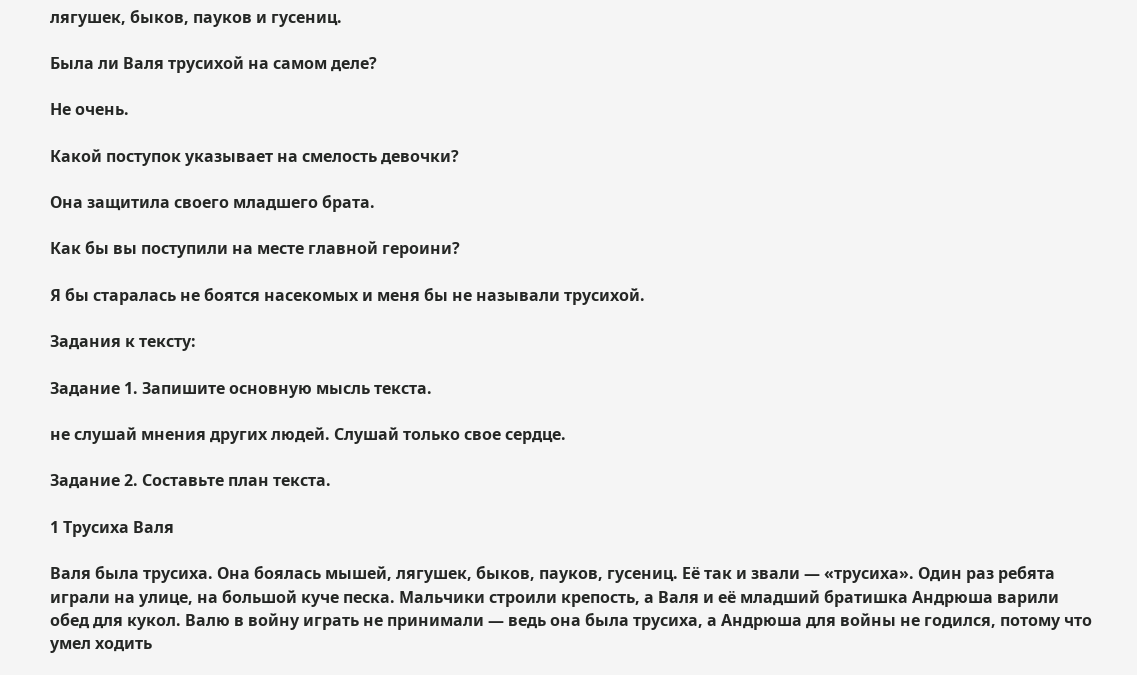лягушек, быков, пауков и гусениц.

Была ли Валя трусихой на самом деле?

Не очень.

Какой поступок указывает на смелость девочки?

Она защитила своего младшего брата.

Как бы вы поступили на месте главной героини?

Я бы старалась не боятся насекомых и меня бы не называли трусихой.

Задания к тексту:

Задание 1. Запишите основную мысль текста.

не слушай мнения других людей. Слушай только свое сердце.

Задание 2. Составьте план текста.

1 Трусиха Валя

Валя была трусиха. Она боялась мышей, лягушек, быков, пауков, гусениц. Её так и звали — «трусиха». Один раз ребята играли на улице, на большой куче песка. Мальчики строили крепость, а Валя и её младший братишка Андрюша варили обед для кукол. Валю в войну играть не принимали — ведь она была трусиха, а Андрюша для войны не годился, потому что умел ходить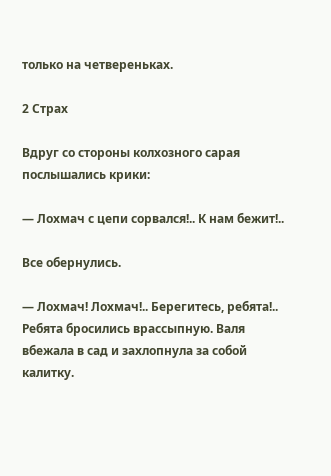только на четвереньках.

2 Страх

Вдруг со стороны колхозного сарая послышались крики:

— Лохмач с цепи сорвался!.. К нам бежит!..

Все обернулись.

— Лохмач! Лохмач!.. Берегитесь, ребята!.. Ребята бросились врассыпную. Валя вбежала в сад и захлопнула за собой калитку.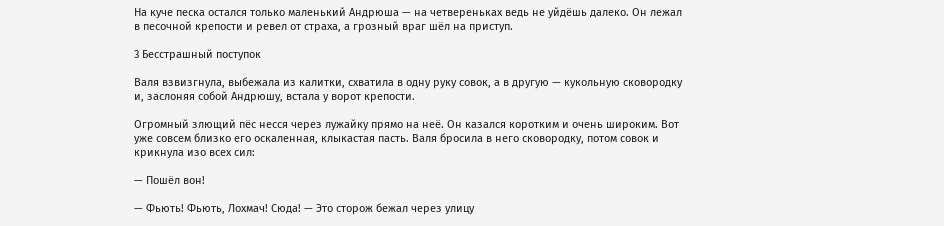На куче песка остался только маленький Андрюша — на четвереньках ведь не уйдёшь далеко. Он лежал в песочной крепости и ревел от страха, а грозный враг шёл на приступ.

3 Бесстрашный поступок

Валя взвизгнула, выбежала из калитки, схватила в одну руку совок, а в другую — кукольную сковородку и, заслоняя собой Андрюшу, встала у ворот крепости.

Огромный злющий пёс несся через лужайку прямо на неё. Он казался коротким и очень широким. Вот уже совсем близко его оскаленная, клыкастая пасть. Валя бросила в него сковородку, потом совок и крикнула изо всех сил:

— Пошёл вон!

— Фьють! Фьють, Лохмач! Сюда! — Это сторож бежал через улицу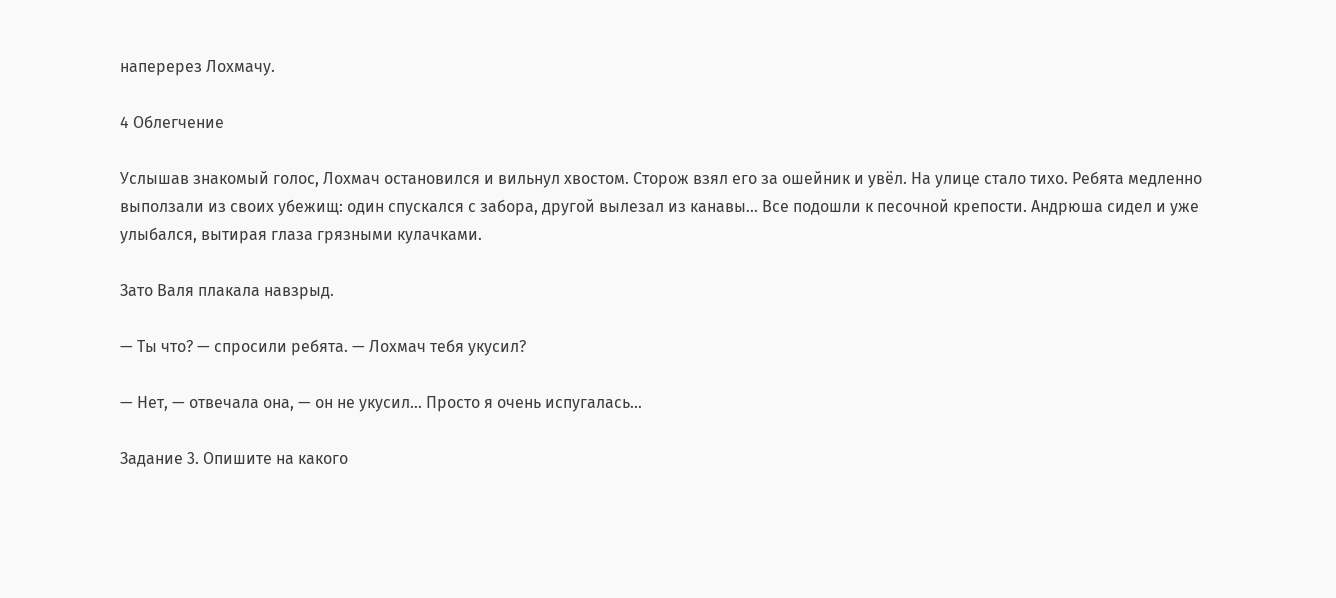наперерез Лохмачу.

4 Облегчение

Услышав знакомый голос, Лохмач остановился и вильнул хвостом. Сторож взял его за ошейник и увёл. На улице стало тихо. Ребята медленно выползали из своих убежищ: один спускался с забора, другой вылезал из канавы… Все подошли к песочной крепости. Андрюша сидел и уже улыбался, вытирая глаза грязными кулачками.

Зато Валя плакала навзрыд.

— Ты что? — спросили ребята. — Лохмач тебя укусил?

— Нет, — отвечала она, — он не укусил… Просто я очень испугалась…

Задание 3. Опишите на какого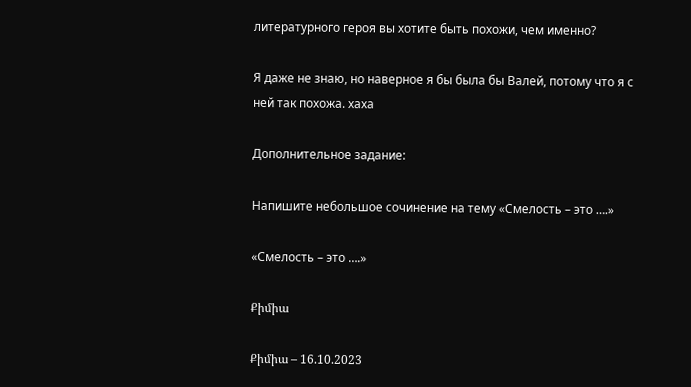литературного героя вы хотите быть похожи, чем именно?

Я даже не знаю, но наверное я бы была бы Валей, потому что я с ней так похожа. хаха

Дополнительное задание:

Напишите небольшое сочинение на тему «Смелость – это ….»

«Смелость – это ….»

Քիմիա

Քիմիա – 16.10.2023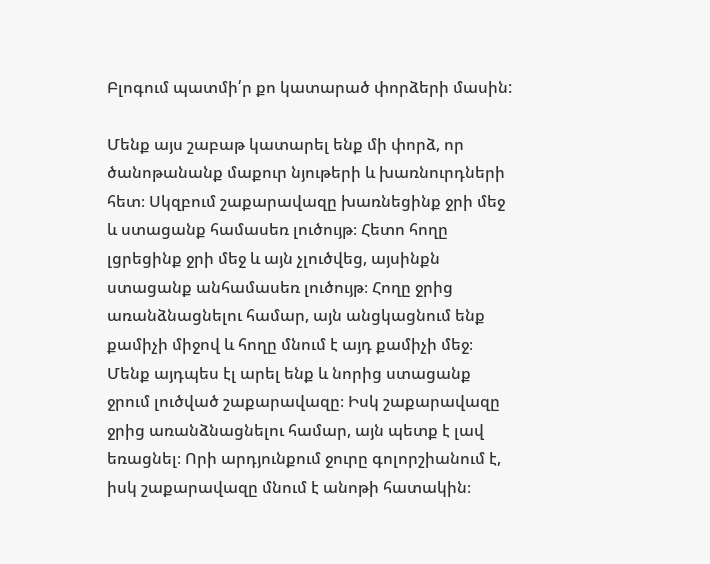Բլոգում պատմի՛ր քո կատարած փորձերի մասին:

Մենք այս շաբաթ կատարել ենք մի փորձ, որ ծանոթանանք մաքուր նյութերի և խառնուրդների հետ։ Սկզբում շաքարավազը խառնեցինք ջրի մեջ և ստացանք համասեռ լուծույթ։ Հետո հողը լցրեցինք ջրի մեջ և այն չլուծվեց, այսինքն ստացանք անհամասեռ լուծույթ։ Հողը ջրից առանձնացնելու համար, այն անցկացնում ենք քամիչի միջով և հողը մնում է այդ քամիչի մեջ։ Մենք այդպես էլ արել ենք և նորից ստացանք ջրում լուծված շաքարավազը։ Իսկ շաքարավազը ջրից առանձնացնելու համար, այն պետք է լավ եռացնել։ Որի արդյունքում ջուրը գոլորշիանում է, իսկ շաքարավազը մնում է անոթի հատակին։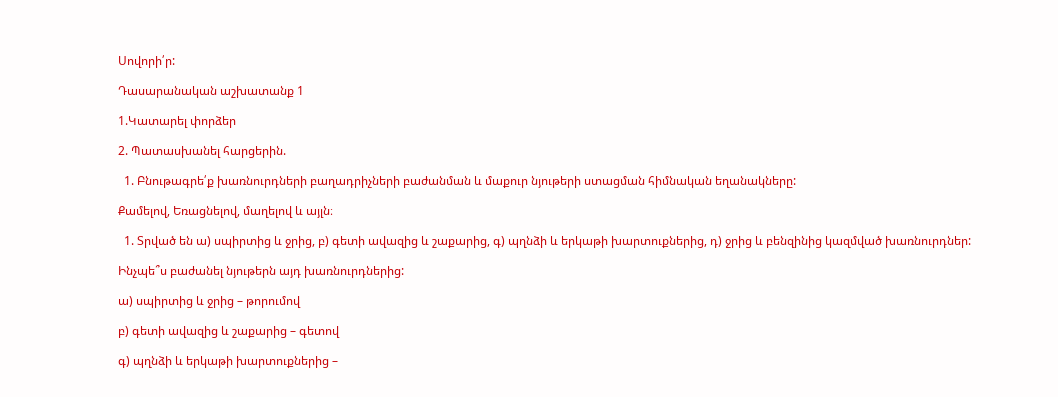Սովորի՛ր:

Դասարանական աշխատանք 1

1.Կատարել փորձեր

2. Պատասխանել հարցերին.

  1. Բնութագրե՛ք խառնուրդների բաղադրիչների բաժանման և մաքուր նյութերի ստացման հիմնական եղանակները:

Քամելով, Եռացնելով, մաղելով և այլն։

  1. Տրված են ա) սպիրտից և ջրից, բ) գետի ավազից և շաքարից, գ) պղնձի և երկաթի խարտուքներից, դ) ջրից և բենզինից կազմված խառնուրդներ:

Ինչպե՞ս բաժանել նյութերն այդ խառնուրդներից:

ա) սպիրտից և ջրից – թորումով

բ) գետի ավազից և շաքարից – գետով

գ) պղնձի և երկաթի խարտուքներից –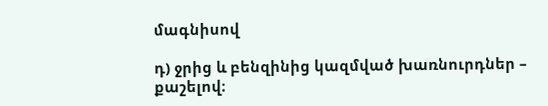մագնիսով

դ) ջրից և բենզինից կազմված խառնուրդներ – քաշելով։